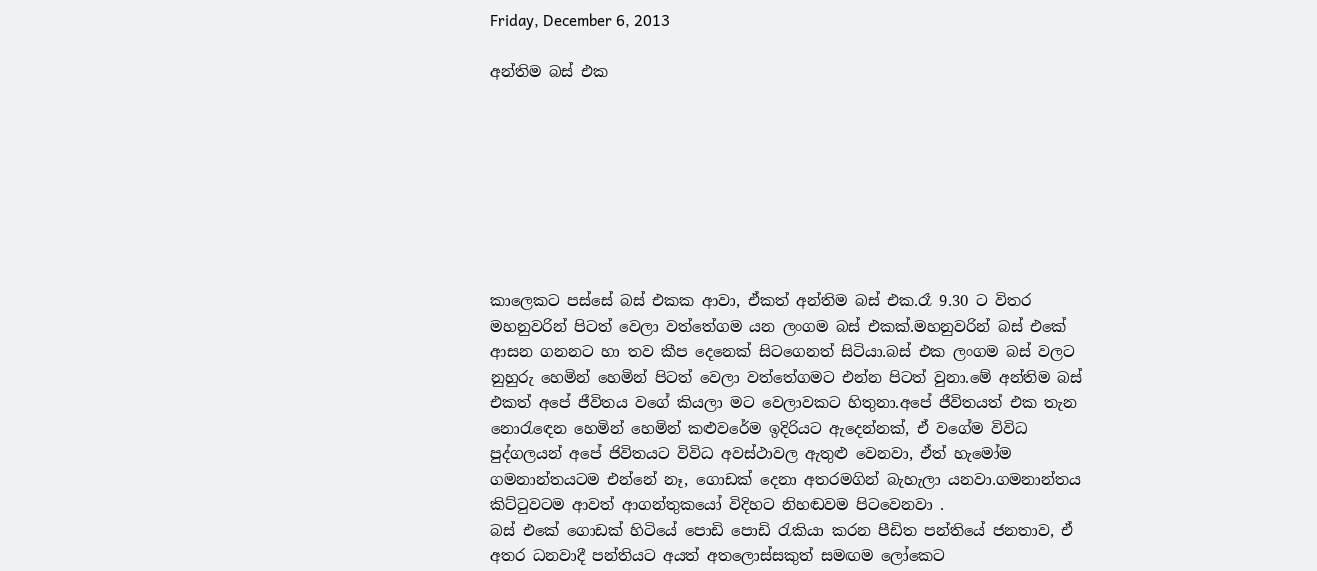Friday, December 6, 2013

අන්තිම බස් එක








කාලෙකට පස්සේ බස් එකක ආවා, ඒකත් අන්තිම බස් එක.රෑ 9.30 ට විතර මහනුවරින් පිටත් වෙලා වත්තේගම යන ලංගම බස් එකක්.මහනුවරින් බස් එකේ ආසන ගනනට හා තව කීප දෙනෙක් සිටගෙනත් සිටියා.බස් එක ලංගම බස් වලට නුහුරු හෙමින් හෙමින් පිටත් වෙලා වත්තේගමට එන්න පිටත් වුනා.මේ අන්තිම බස් එකත් අපේ ජීවිතය වගේ කියලා මට වෙලාවකට හිතුනා.අපේ ජීවිතයත් එක තැන නොරැඳෙන හෙමින් හෙමින් කළුවරේම ඉදිරියට ඇදෙන්නක්, ඒ වගේම විවිධ පුද්ගලයන් අපේ ජිවිතයට විවිධ අවස්ථාවල ඇතුළු වෙනවා, ඒත් හැමෝම ගමනාන්තයටම එන්නේ නෑ, ගොඩක් දෙනා අතරමගින් බැහැලා යනවා.ගමනාන්තය කිට්ටුවටම ආවත් ආගන්තුකයෝ විදිහට නිහඬවම පිටවෙනවා .
බස් එකේ ගොඩක් හිටියේ පොඩි පොඩි රැකියා කරන පීඩිත පන්තියේ ජනතාව, ඒ අතර ධනවාදී පන්තියට අයත් අතලොස්සකුත් සමඟම ලෝකෙට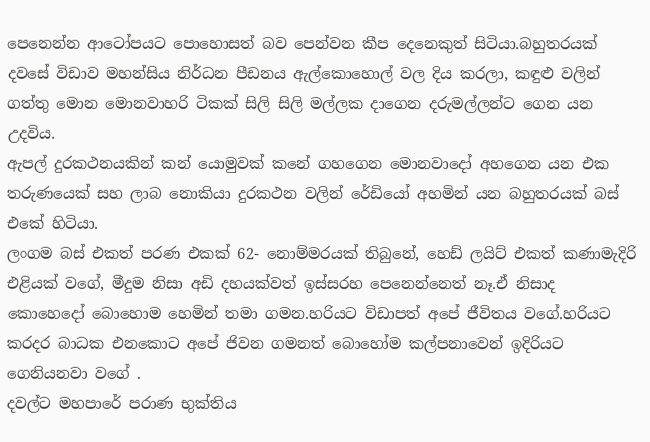පෙනෙන්න ආටෝපයට පොහොසත් බව පෙන්වන කීප දෙනෙකුත් සිටියා.බහුතරයක් දවසේ විඩාව මහන්සිය නිර්ධන පීඩනය ඇල්කොහොල් වල දිය කරලා, කඳුළු වලින් ගත්තු මොන මොනවාහරි ටිකක් සිලි සිලි මල්ලක දාගෙන දරුමල්ලන්ට ගෙන යන උදවිය.
ඇපල් දුරකථනයකින් කන් යොමුවක් කනේ ගහගෙන මොනවාදෝ අහගෙන යන එක තරුණයෙක් සහ ලාබ නොකියා දුරකථන වලින් රේඩියෝ අහමින් යන බහුතරයක් බස් එකේ හිටියා.
ලංගම බස් එකත් පරණ එකක් 62- නොම්මරයක් තිබුනේ, හෙඩ් ලයිට් එකත් කණාමැදිරි එළියක් වගේ, මීදුම නිසා අඩි දහයක්වත් ඉස්සරහ පෙනෙන්නෙත් නෑ.ඒ නිසාද කොහෙදෝ බොහොම හෙමින් තමා ගමන.හරියට විඩාපත් අපේ ජීවිතය වගේ.හරියට කරදර බාධක එනකොට අපේ ජිවන ගමනත් බොහෝම කල්පනාවෙන් ඉදිරියට ගෙනියනවා වගේ .
දවල්ට මහපාරේ පරාණ භුක්තිය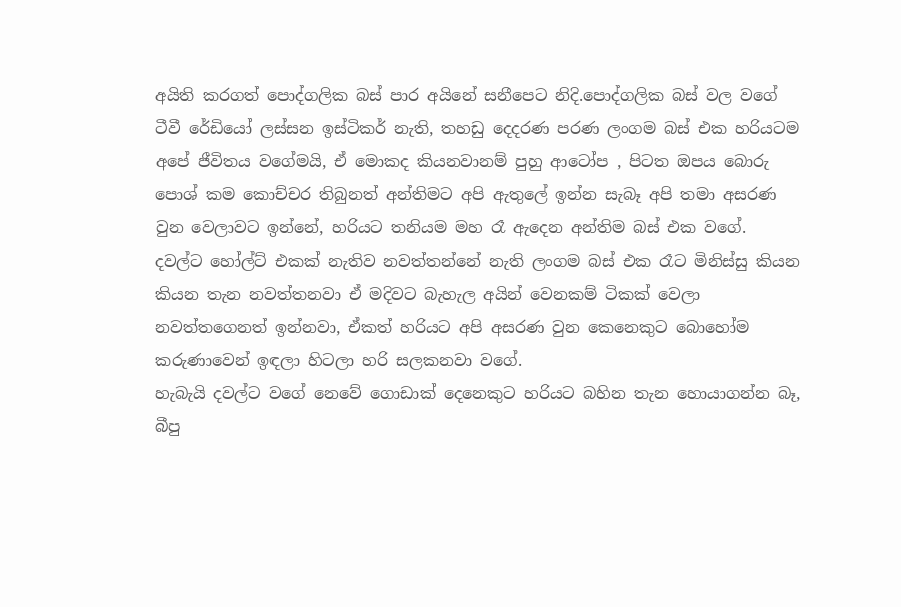අයිති කරගත් පොද්ගලික බස් පාර අයිනේ සනීපෙට නිදි.පොද්ගලික බස් වල වගේ ටීවී රේඩියෝ ලස්සන ඉස්ටිකර් නැති, තහඩු දෙදරණ පරණ ලංගම බස් එක හරියටම අපේ ජීවිතය වගේමයි, ඒ මොකද කියනවානම් පුහු ආටෝප , පිටත ඔපය බොරු පොශ් කම කොච්චර තිබුනත් අන්තිමට අපි ඇතුලේ ඉන්න සැබෑ අපි තමා අසරණ වුන වෙලාවට ඉන්නේ, හරියට තනියම මහ රෑ ඇදෙන අන්තිම බස් එක වගේ.
දවල්ට හෝල්ට් එකක් නැතිව නවත්තන්නේ නැති ලංගම බස් එක රෑට මිනිස්සු කියන කියන තැන නවත්තනවා ඒ මදිවට බැහැල අයින් වෙනකම් ටිකක් වෙලා නවත්තගෙනත් ඉන්නවා, ඒකත් හරියට අපි අසරණ වුන කෙනෙකුට බොහෝම කරුණාවෙන් ඉඳලා හිටලා හරි සලකනවා වගේ.
හැබැයි දවල්ට වගේ නෙවේ ගොඩාක් දෙනෙකුට හරියට බහින තැන හොයාගන්න බෑ, බීපු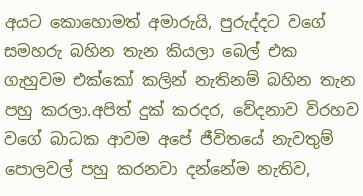අයට කොහොමත් අමාරුයි, පුරුද්දට වගේ සමහරු බහින තැන කියලා බෙල් එක ගැහුවම එක්කෝ කලින් නැතිනම් බහින තැන පහු කරලා.අපිත් දුක් කරදර, වේදනාව විරහව වගේ බාධක ආවම අපේ ජීවිතයේ නැවතුම් පොලවල් පහු කරනවා දන්නේම නැතිව,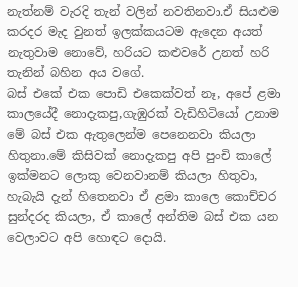නැත්නම් වැරදි තැන් වලින් නවතිනවා.ඒ සියළුම කරදර මැද වුනත් ඉලක්කයටම ඇදෙන අයත් නැතුවාම නොවේ, හරියට කළුවරේ උනත් හරි තැනින් බහින අය වගේ.
බස් එකේ එක පොඩි එකෙක්වත් නෑ, අපේ ළමා කාලයේදී නොදැකපු,ගැඹුරක් වැඩිහිටියෝ උනාම මේ බස් එක ඇතුලෙන්ම පෙනෙනවා කියලා හිතුනා.මේ කිසිවක් නොදැකපු අපි පුංචි කාලේ ඉක්මනට ලොකු වෙනවානම් කියලා හිතුවා, හැබැයි දැන් හිතෙනවා ඒ ළමා කාලෙ කොච්චර සුන්දරද කියලා, ඒ කාලේ අන්තිම බස් එක යන වෙලාවට අපි හොඳට දොයි.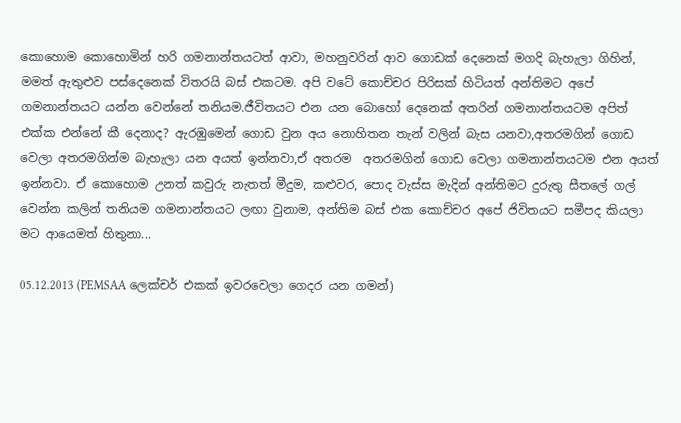කොහොම කොහොමින් හරි ගමනාන්තයටත් ආවා, මහනුවරින් ආව ගොඩක් දෙනෙක් මගදි බැහැලා ගිහින්, මමත් ඇතුළුව පස්දෙනෙක් විතරයි බස් එකටම. අපි වටේ කොච්චර පිරිසක් හිටියත් අන්තිමට අපේ ගමනාන්තයට යන්න වෙන්නේ තනියම.ජීවිතයට එන යන බොහෝ දෙනෙක් අතරින් ගමනාන්තයටම අපිත් එක්ක එන්නේ කී දෙනාද? ඇරඹුමෙන් ගොඩ වුන අය නොහිතන තැන් වලින් බැස යනවා,අතරමගින් ගොඩ වෙලා අතරමගින්ම බැහැලා යන අයත් ඉන්නවා,ඒ අතරම  අතරමගින් ගොඩ වෙලා ගමනාන්තයටම එන අයත් ඉන්නවා. ඒ කොහොම උනත් කවුරු නැතත් මීදුම, කළුවර, පොද වැස්ස මැදින් අන්තිමට දුරුතු සීතලේ ගල් වෙන්න කලින් තනියම ගමනාන්තයට ලඟා වුනාම, අන්තිම බස් එක කොච්චර අපේ ජිවිතයට සමීපද කියලා මට ආයෙමත් හිතුනා...

05.12.2013 (PEMSAA ලෙක්චර් එකක් ඉවරවෙලා ගෙදර යන ගමන්)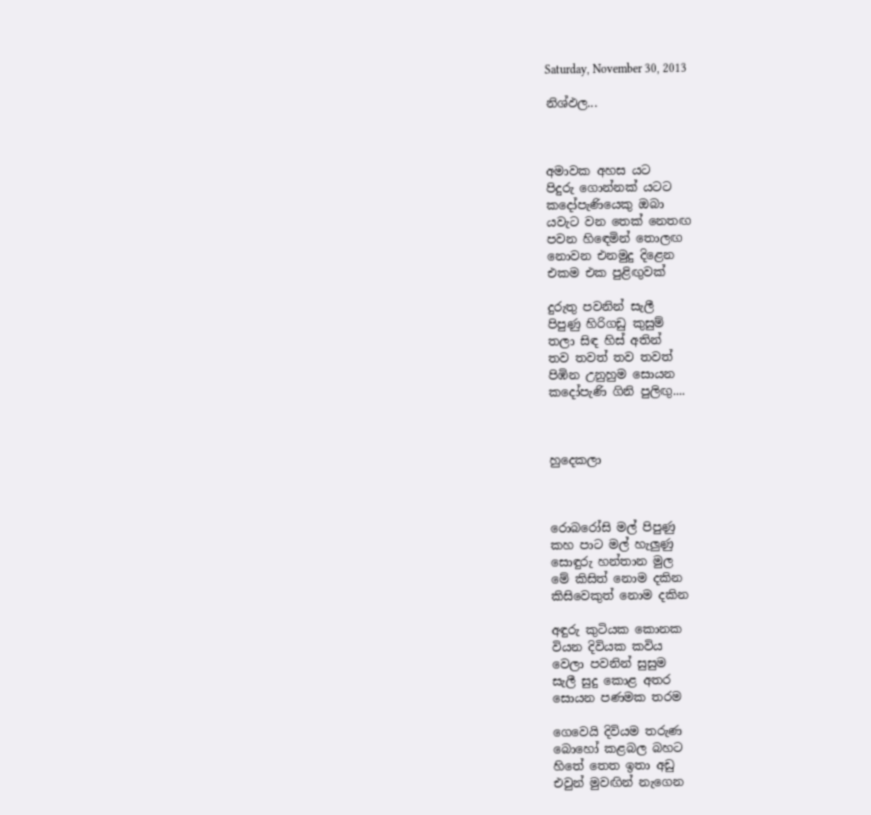Saturday, November 30, 2013

නිශ්ඵල...



අමාවක අහස යට
පිදුරු ගොන්නක් යටට
කදෝපැණියෙකු ඔබා
යවැට වන තෙක් නෙතඟ
පවන හිඳෙමින් තොලඟ
නොවන එනමුදු දිළෙන
එකම එක පුළිඟුවක්

දුරුතු පවනින් සැලී
පිපුණු හිරිගඩු කුසුම්
තලා සිඳ හිස් අතින්
තව තවත් තව තවත්
පිඹින උනුහුම සොයන
කදෝපැණි ගිනි පුලිඟු....



හුදෙකලා



රොබරෝසි මල් පිපුණු
කහ පාට මල් හැලුණු
සොඳුරු හන්තාන මුල
මේ කිසිත් නොම දකින
කිසිවෙකුත් නොම දකින

අඳුරු කුටියක කොනක
වියන දිවියක කවිය
වෙලා පවනින් සුසුම
සැලී සුදු කොළ අතර
සොයන පණමක තරම

ගෙවෙයි දිවියම තරුණ
බොහෝ කළබල බහට
හිතේ තෙත ඉතා අඩු
එවුන් මුවඟින් නැගෙන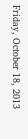Friday, October 18, 2013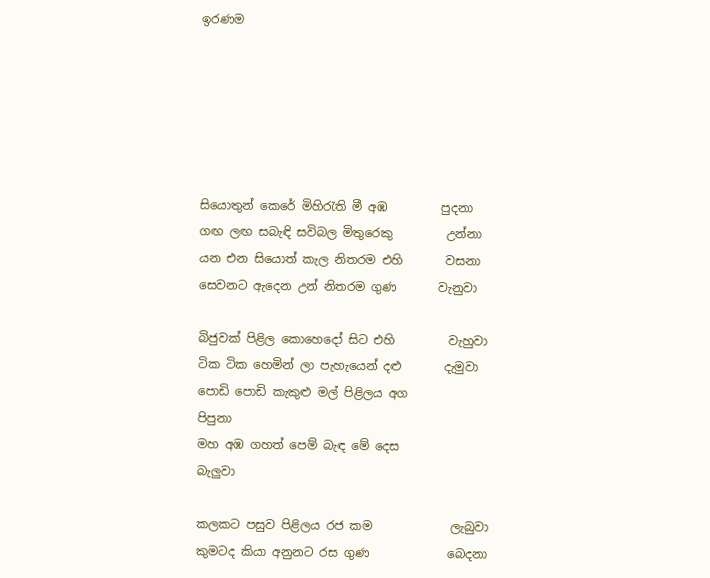ඉරණම






සියොතුන් කෙරේ මිහිරැති මී අඹ         පුදනා
ගඟ ලඟ සබැඳි සවිබල මිතුරෙකු         උන්නා
යන එන සියොත් කැල නිතරම එහි       වසනා
සෙවනට ඇදෙන උන් නිතරම ගුණ       වැනුවා

බිජුවක් පිළිල කොහෙදෝ සිට එහි         වැහුවා
ටික ටික හෙමින් ලා පැහැයෙන් දළු       දැමුවා
පොඩි පොඩි කැකුළු මල් පිළිලය අග        පිපුනා
මහ අඹ ගහත් පෙම් බැඳ මේ දෙස           බැලුවා

කලකට පසුව පිළිලය රජ කම             ලැබුවා
කුමටද කියා අනුනට රස ගුණ             බෙදනා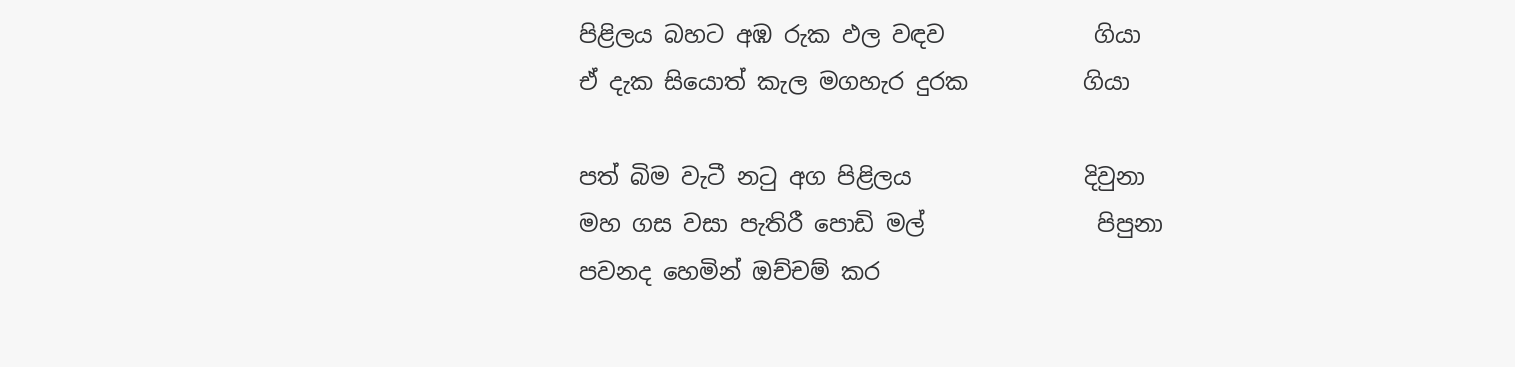පිළිලය බහට අඹ රුක ඵල වඳව             ගියා
ඒ දැක සියොත් කැල මගහැර දුරක          ගියා

පත් බිම වැටී නටු අග පිළිලය               දිවුනා
මහ ගස වසා පැතිරී පොඩි මල්               පිපුනා
පවනද හෙමින් ඔච්චම් කර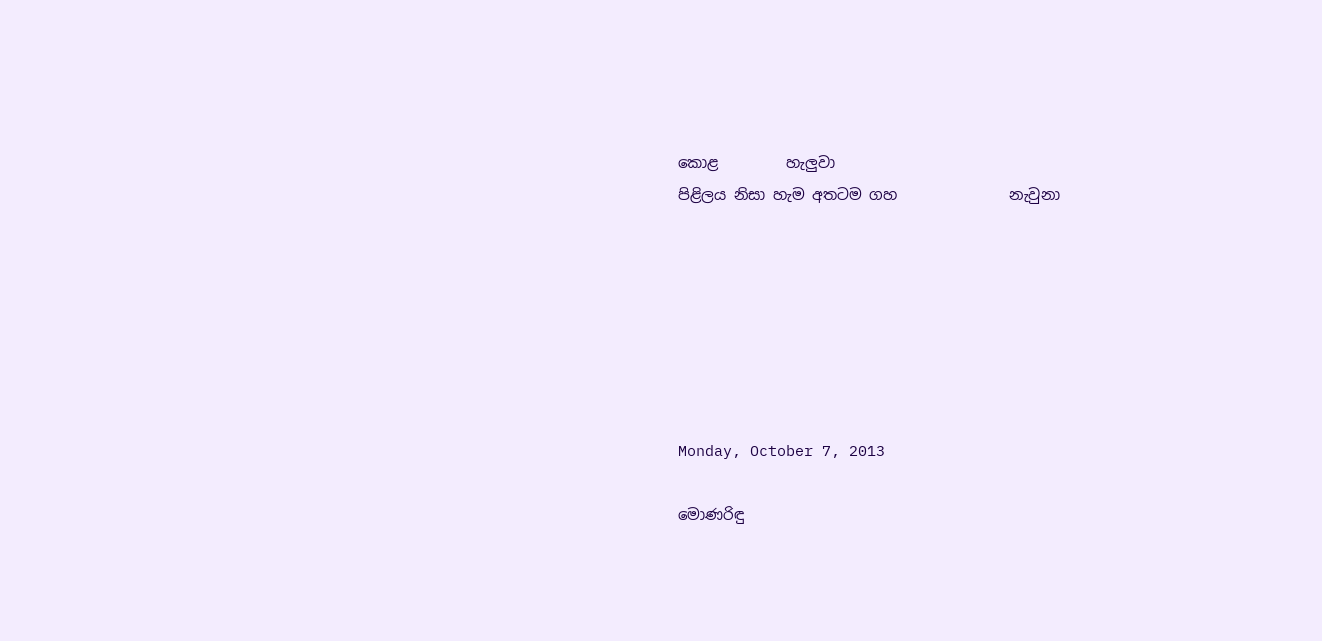කොළ         හැලුවා
පිළිලය නිසා හැම අතටම ගහ               නැවුනා







Monday, October 7, 2013

මොණරිඳු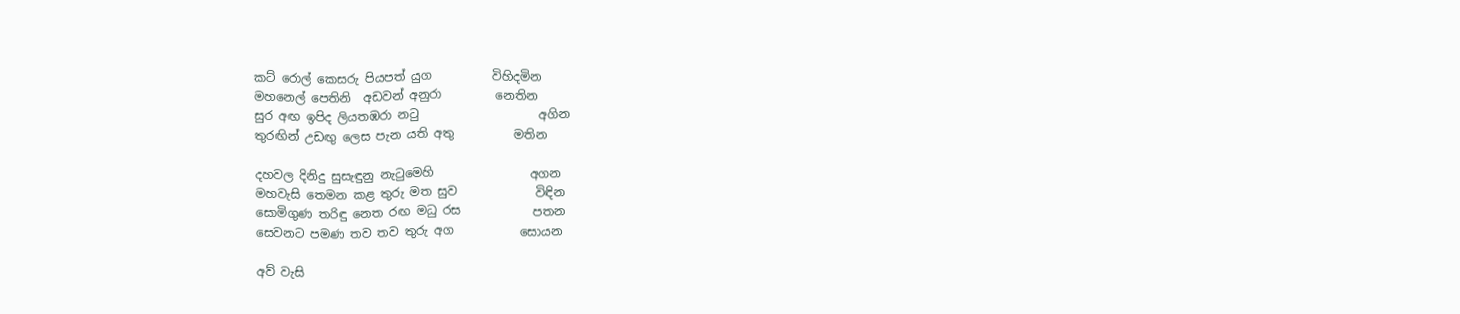කට් රොල් කෙසරු පියපත් යුග          විහිදමින
මහනෙල් පෙතිනි  අඩවන් අනුරා         නෙතින
සුර අඟ ඉපිද ලියතඹරා නටු                    අගින
තුරඟින් උඩඟු ලෙස පැන යති අතු          මතින

දහවල දිනිදු සුසැඳුනු නැටුමෙහි                අගන
මහවැසි තෙමන කළ තුරු මත සුව             විඳින
සොමිගුණ තරිඳු නෙත රඟ මධු රස            පතන
සෙවනට පමණ තව තව තුරු අග           සොයන

අව් වැසි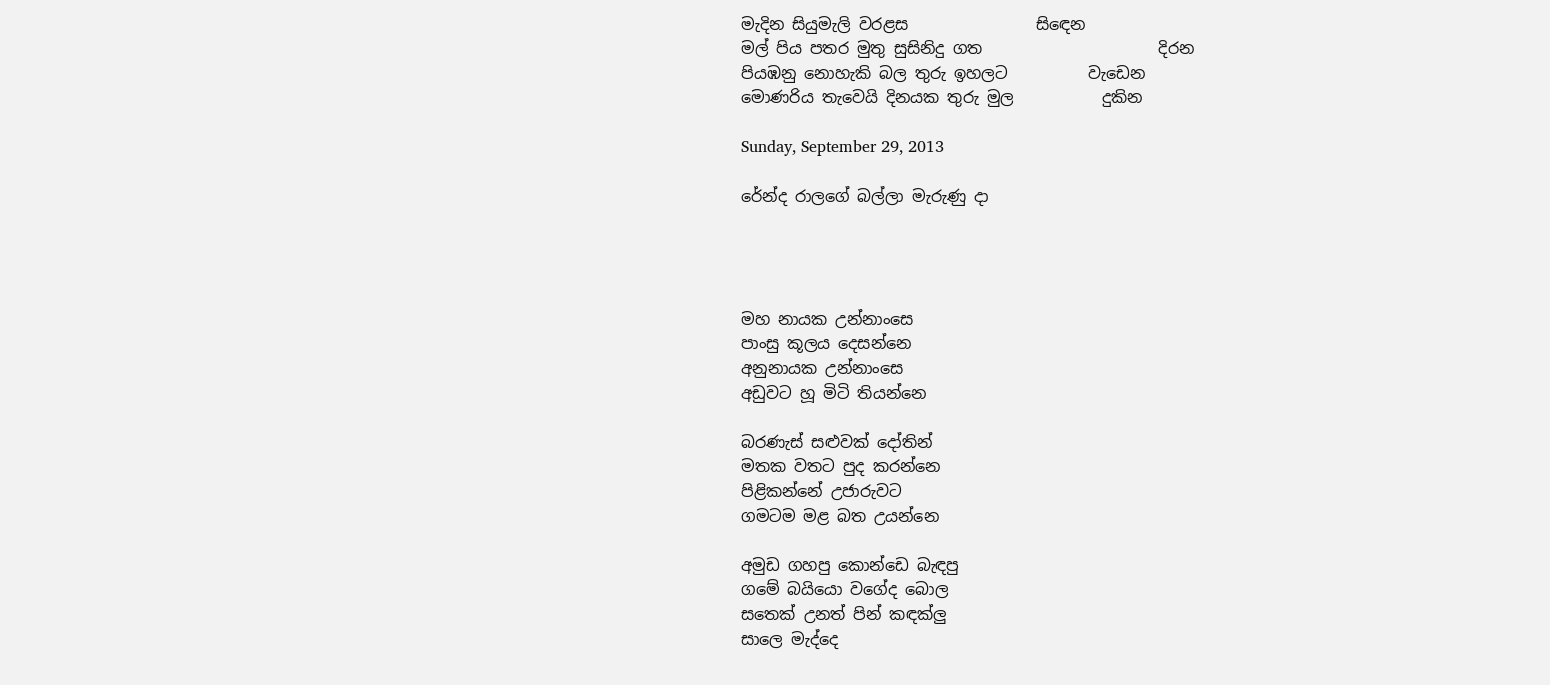මැදින සියුමැලි වරළස                සිඳෙන
මල් පිය පතර මුතු සුසිනිදු ගත                      දිරන
පියඹනු නොහැකි බල තුරු ඉහලට          වැඩෙන
මොණරිය තැවෙයි දිනයක තුරු මුල           දුකින

Sunday, September 29, 2013

රේන්ද රාලගේ බල්ලා මැරුණු දා




මහ නායක උන්නාංසෙ
පාංසු කූලය දෙසන්නෙ
අනුනායක උන්නාංසෙ
අඩුවට හූ මිටි තියන්නෙ

බරණැස් සළුවක් දෝතින්
මතක වතට පුද කරන්නෙ
පිළිකන්නේ උජාරුවට
ගමටම මළ බත උයන්නෙ

අමුඩ ගහපු කොන්ඩෙ බැඳපු
ගමේ බයියො වගේද බොල
සතෙක් උනත් පින් කඳක්ලු
සාලෙ මැද්දෙ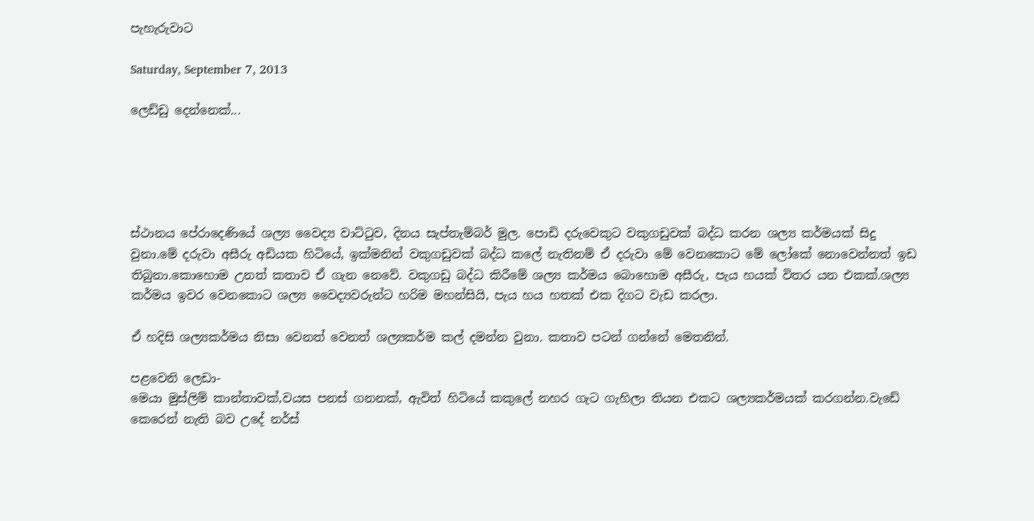පැහැරුවාට

Saturday, September 7, 2013

ලෙඩ්ඩු දෙන්නෙක්...





ස්ථානය පේරාදෙණියේ ශල්‍ය වෛද්‍ය වාට්ටුව, දිනය සැප්තැම්බර් මුල. පොඩි දරුවෙකුට වකුගඩුවක් බද්ධ කරන ශල්‍ය කර්මයක් සිදු වුනා.මේ දරුවා අසීරු අඩියක හිටියේ, ඉක්මනින් වකුගඩුවක් බද්ධ කලේ නැතිනම් ඒ දරුවා මේ වෙනකොට මේ ලෝකේ නොවෙන්නත් ඉඩ තිබුනා.කොහොම උනත් කතාව ඒ ගැන නෙවේ. වකුගඩු බද්ධ කිරීමේ ශල්‍ය කර්මය බොහොම අසීරු, පැය හයක් විතර යන එකක්.ශල්‍ය කර්මය ඉවර වෙනකොට ශල්‍ය වෛද්‍යවරුන්ට හරිම මහන්සියි, පැය හය හතක් එක දිගට වැඩ කරලා.

ඒ හදිසි ශල්‍යකර්මය නිසා වෙනත් වෙනත් ශල්‍යකර්ම කල් දමන්න වුනා. කතාව පටන් ගන්නේ මෙතනින්.

පළවෙනි ලෙඩා-
මෙයා මුස්ලිම් කාන්තාවක්,වයස පනස් ගනනක්, ඇවිත් හිටියේ කකුලේ නහර ගැට ගැහිලා තියන එකට ශල්‍යකර්මයක් කරගන්න.වැඩේ කෙරෙන් නැති බව උදේ නර්ස්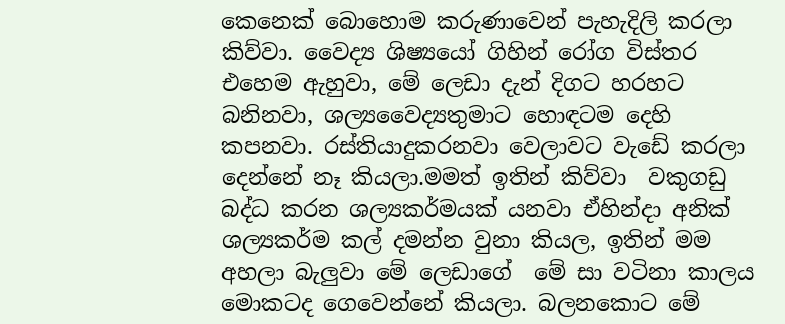කෙනෙක් බොහොම කරුණාවෙන් පැහැදිලි කරලා කිව්වා. වෛද්‍ය ශිෂ්‍යයෝ ගිහින් රෝග විස්තර එහෙම ඇහුවා, මේ ලෙඩා දැන් දිගට හරහට බනිනවා, ශල්‍යවෛද්‍යතුමාට හොඳටම දෙහි කපනවා. රස්තියාදුකරනවා වෙලාවට වැඩේ කරලා දෙන්නේ නෑ කියලා.මමත් ඉතින් කිව්වා  වකුගඩු බද්ධ කරන ශල්‍යකර්මයක් යනවා ඒහින්දා අනික් ශල්‍යකර්ම කල් දමන්න වුනා කියල, ඉතින් මම අහලා බැලුවා මේ ලෙඩාගේ  මේ සා වටිනා කාලය මොකටද ගෙවෙන්නේ කියලා. බලනකොට මේ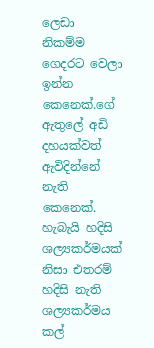ලෙඩා නිකම්ම ගෙදරට වෙලා ඉන්න කෙනෙක්.ගේ ඇතුලේ අඩි දහයක්වත් ඇවිදින්නේ නැති කෙනෙක්. හැබැයි හදිසි ශල්‍යකර්මයක් නිසා එතරම් හදිසි නැති ශල්‍යකර්මය කල්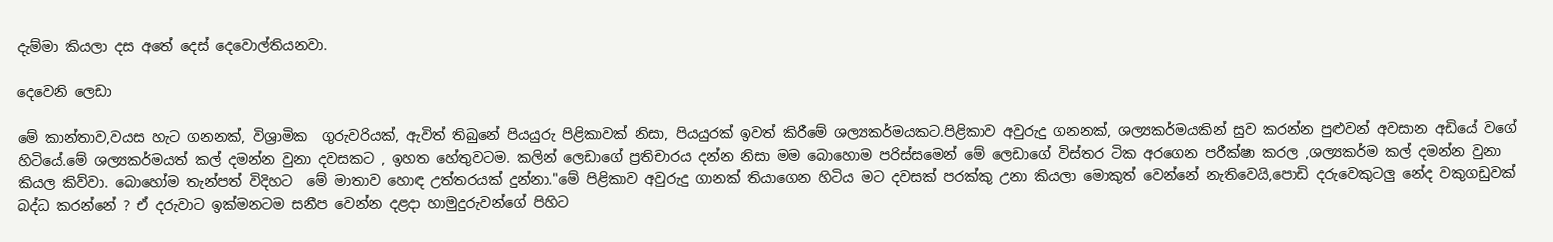දැම්මා කියලා දස අතේ දෙස් දෙවොල්තියනවා.

දෙවෙනි ලෙඩා

මේ කාන්තාව,වයස හැට ගනනක්, විශ්‍රාමික  ගුරුවරියක්, ඇවිත් තිබුනේ පියයුරු පිළිකාවක් නිසා, පියයුරක් ඉවත් කිරීමේ ශල්‍යකර්මයකට.පිළිකාව අවුරුදු ගනනක්, ශල්‍යකර්මයකින් සුව කරන්න පුළුවන් අවසාන අඩියේ වගේ හිටියේ.මේ ශල්‍යකර්මයත් කල් දමන්න වුනා දවසකට , ඉහත හේතුවටම. කලින් ලෙඩාගේ ප්‍රතිචාරය දන්න නිසා මම බොහොම පරිස්සමෙන් මේ ලෙඩාගේ විස්තර ටික අරගෙන පරීක්ෂා කරල ,ශල්‍යකර්ම කල් දමන්න වුනා කියල කිව්වා. බොහෝම තැන්පත් විදිහට  මේ මාතාව හොඳ උත්තරයක් දුන්නා."මේ පිළිකාව අවුරුදු ගානක් තියාගෙන හිටිය මට දවසක් පරක්කු උනා කියලා මොකුත් වෙන්නේ නැතිවෙයි,පොඩි දරුවෙකුටලු නේද වකුගඩුවක් බද්ධ කරන්නේ ? ඒ දරුවාට ඉක්මනටම සනීප වෙන්න දළදා හාමුදුරුවන්ගේ පිහිට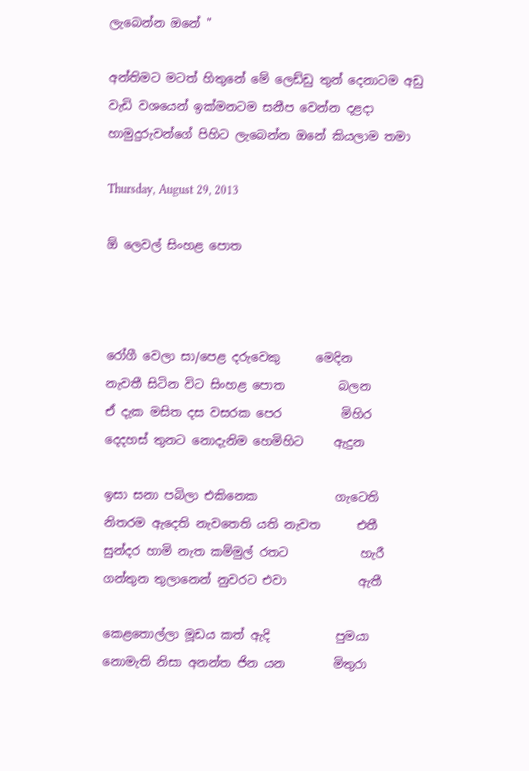ලැබෙන්න ඔනේ "

අන්තිමට මටත් හිතුනේ මේ ලෙඩ්ඩු තුන් දෙනාටම අඩු වැඩි වශයෙන් ඉක්මනටම සනීප වෙන්න දළදා හාමුදුරුවන්ගේ පිහිට ලැබෙන්න ඔනේ කියලාම තමා

Thursday, August 29, 2013

ඕ ලෙවල් සිංහළ පොත



රෝගී වෙලා සා/පෙළ දරුවෙකු      මෙදින
නැවතී සිටින විට සිංහළ පොත         බලන
ඒ දැක මසිත දස වසරක පෙර          මිහිර
දෙදහස් තුනට නොදැනිම හෙමිහිට     ඇදුන

ඉසා සනා පබිලා එකිනෙක             ගැටෙති
නිතරම ඇදෙති නැවතෙති යති නැවත      එතී
සුන්දර හාමි නැත කම්මුල් රතට            හැරී
ගන්තුන තුලානෙන් නුවරට එවා            ඇතී

කෙළතොල්ලා මූඩය කත් ඇදි           පුමයා
නොමැති නිසා අනන්ත ජින යන        මිතුරා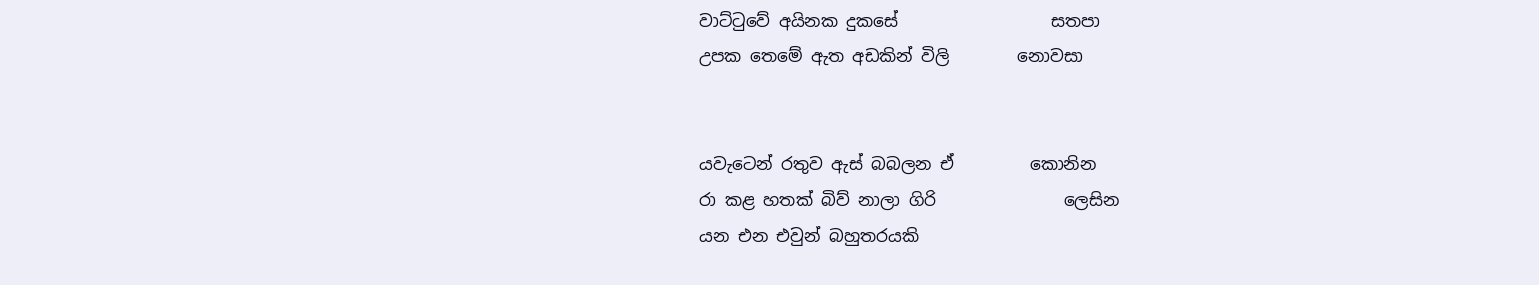වාට්ටුවේ අයිනක දුකසේ                  සතපා
උපක තෙමේ ඇත අඩකින් විලි        නොවසා


යවැටෙන් රතුව ඇස් බබලන ඒ         කොනින
රා කළ හතක් බිව් නාලා ගිරි               ලෙසින
යන එන එවුන් බහුතරයකි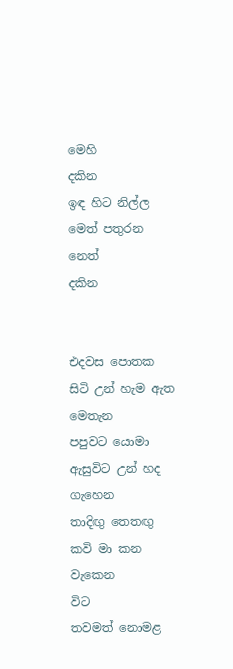මෙහි            දකින
ඉඳ හිට නිල්ල මෙත් පතුරන නෙත්         දකින


එදවස පොතක සිටි උන් හැම ඇත        මෙතැන
පපුවට යොමා ඇසුවිට උන් හද             ගැහෙන
තාදිඟු තෙතඟු කවි මා කන වැකෙන            විට
තවමත් නොමළ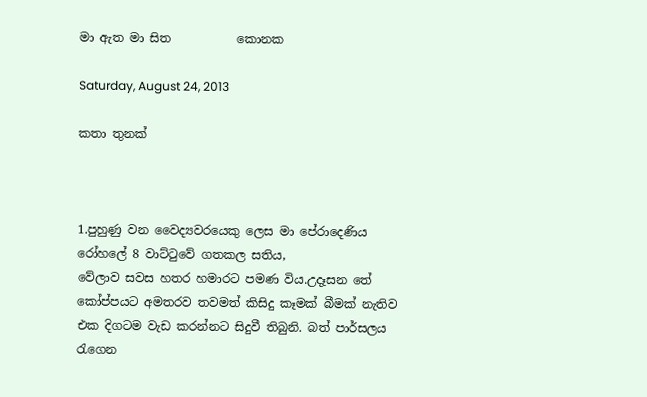මා ඇත මා සිත           කොනක

Saturday, August 24, 2013

කතා තුනක්



1.පුහුණු වන වෛද්‍යවරයෙකු ලෙස මා පේරාදෙණිය රෝහලේ 8 වාට්ටුවේ ගතකල සතිය,
වේලාව සවස හතර හමාරට පමණ විය.උදෑසන තේ කෝප්පයට අමතරව තවමත් කිසිදු කෑමක් බීමක් නැතිව එක දිගටම වැඩ කරන්නට සිදුවී තිබුනි. බත් පාර්සලය රැගෙන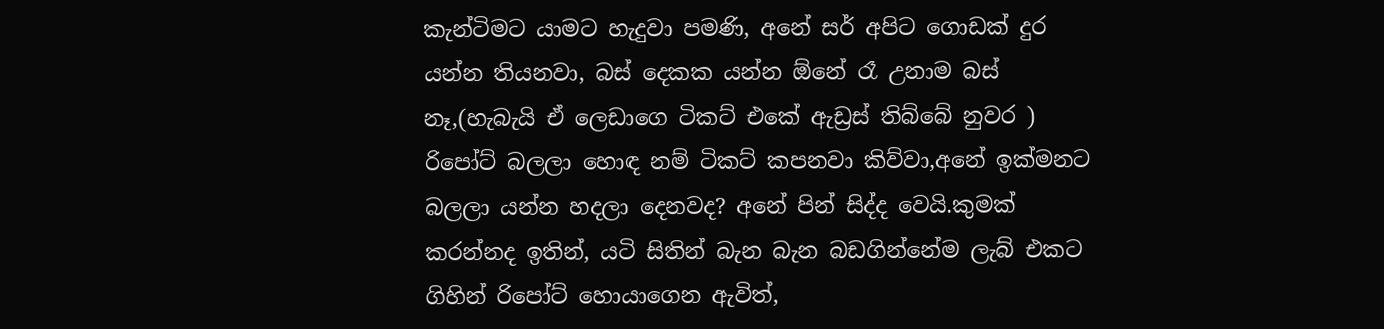කැන්ටිමට යාමට හැදුවා පමණි, අනේ සර් අපිට ගොඩක් දුර යන්න තියනවා, බස් දෙකක යන්න ඕනේ රෑ උනාම බස් නෑ,(හැබැයි ඒ ලෙඩාගෙ ටිකට් එකේ ඇඩ්‍රස් තිබ්බේ නුවර ) රිපෝට් බලලා හොඳ නම් ටිකට් කපනවා කිව්වා,අනේ ඉක්මනට බලලා යන්න හදලා දෙනවද? අනේ පින් සිද්ද වෙයි.කුමක් කරන්නද ඉතින්, යටි සිතින් බැන බැන බඩගින්නේම ලැබ් එකට ගිහින් රිපෝට් හොයාගෙන ඇවිත්,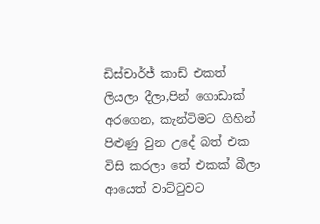ඩිස්චාර්ජ් කාඩ් එකත් ලියලා දීලා,පින් ගොඩාක් අරගෙන, කැන්ටිමට ගිහින් පිළුණු වුන උදේ බත් එක විසි කරලා තේ එකක් බීලා ආයෙත් වාට්ටුවට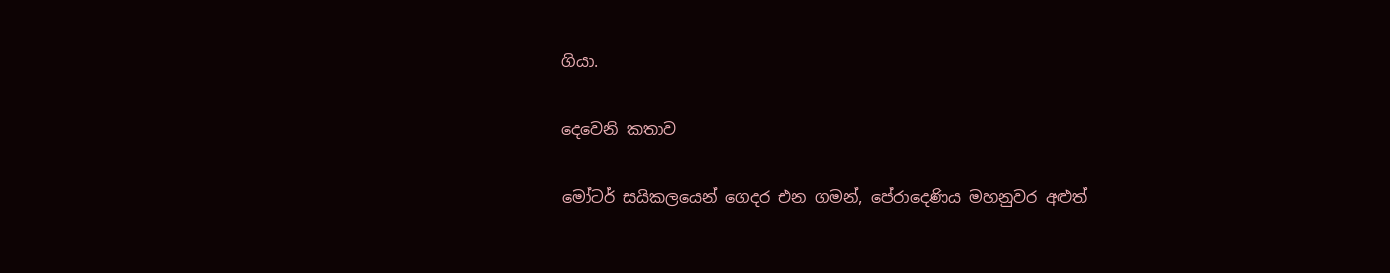ගියා.

දෙවෙනි කතාව

මෝටර් සයිකලයෙන් ගෙදර එන ගමන්, පේරාදෙණිය මහනුවර අළුත්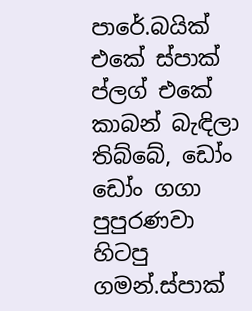පාරේ.බයික් එකේ ස්පාක් ප්ලග් එකේ කාබන් බැඳිලා තිබ්බේ, ඩෝං ඩෝං ගගා පුපුරණවා හිටපු ගමන්.ස්පාක්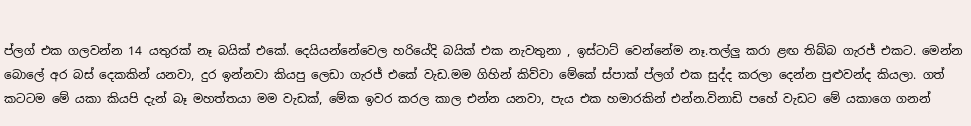ප්ලග් එක ගලවන්න 14 යතුරක් නෑ බයික් එකේ. දෙයියන්නේවෙල හරියේදි බයික් එක නැවතුනා , ඉස්ටාට් වෙන්නේම නෑ.තල්ලු කරා ළඟ තිබ්බ ගැරජ් එකට. මෙන්න බොලේ අර බස් දෙකකින් යනවා, දුර ඉන්නවා කියපු ලෙඩා ගැරජ් එකේ වැඩ.මම ගිහින් කිව්වා මේකේ ස්පාක් ප්ලග් එක සුද්ද කරලා දෙන්න පුළුවන්ද කියලා. ගත් කටටම මේ යකා කියපි දැන් බෑ මහත්තයා මම වැඩක්, මේක ඉවර කරල කාල එන්න යනවා, පැය එක හමාරකින් එන්න.විනාඩි පහේ වැඩට මේ යකාගෙ ගනන්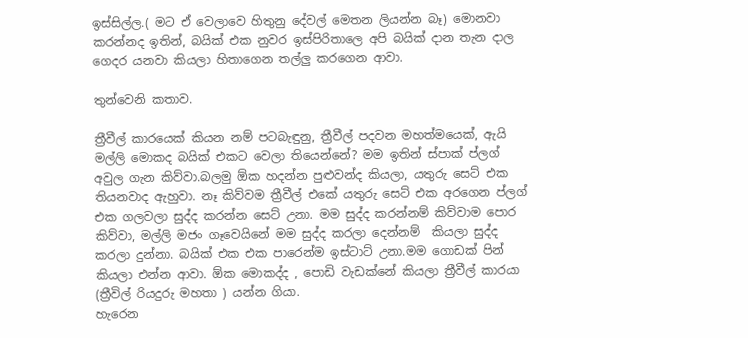ඉස්සිල්ල.( මට ඒ වෙලාවෙ හිතුනු දේවල් මෙතන ලියන්න බෑ) මොනවා කරන්නද ඉතින්, බයික් එක නුවර ඉස්පිරිතාලෙ අපි බයික් දාන තැන දාල ගෙදර යනවා කියලා හිතාගෙන තල්ලු කරගෙන ආවා.

තුන්වෙනි කතාව.

ත්‍රීවීල් කාරයෙක් කියන නම් පටබැඳුනු, ත්‍රීවීල් පදවන මහත්මයෙක්, ඇයි මල්ලි මොකද බයික් එකට වෙලා තියෙන්නේ? මම ඉතින් ස්පාක් ප්ලග් අවුල ගැන කිව්වා.බලමු ඕක හදන්න පුළුවන්ද කියලා, යතුරු සෙට් එක තියනවාද ඇහුවා. නෑ කිව්වම ත්‍රීවීල් එකේ යතුරු සෙට් එක අරගෙන ප්ලග් එක ගලවලා සුද්ද කරන්න සෙට් උනා. මම සුද්ද කරන්නම් කිව්වාම පොර කිව්වා, මල්ලි මජං ගෑවෙයිනේ මම සුද්ද කරලා දෙන්නම්  කියලා සුද්ද කරලා දුන්නා. බයික් එක එක පාරෙන්ම ඉස්ටාට් උනා.මම ගොඩක් පින් කියලා එන්න ආවා. ඕක මොකද්ද , පොඩි වැඩක්නේ කියලා ත්‍රීවීල් කාරයා (ත්‍රීවිල් රියදුරු මහතා ) යන්න ගියා.
හැරෙන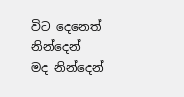විට දෙනෙත්
නින්දෙන්
මද නින්දෙන්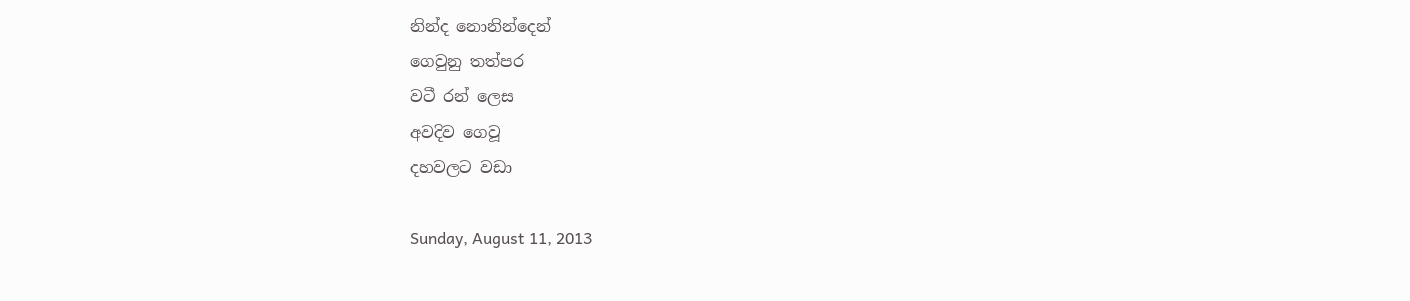නින්ද නොනින්දෙන්
ගෙවුනු තත්පර
වටී රන් ලෙස
අවදිව ගෙවූ
දහවලට වඩා

Sunday, August 11, 2013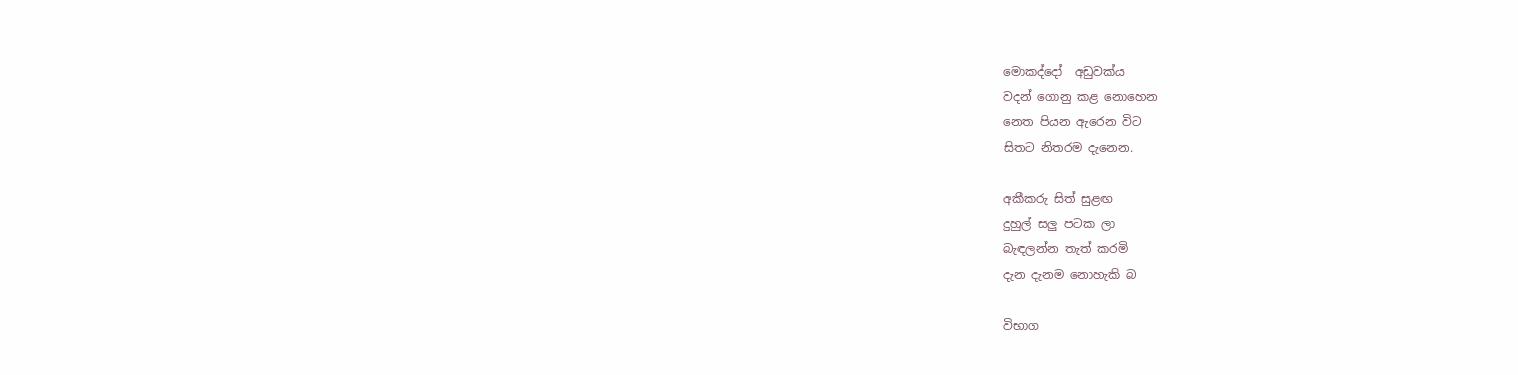මොකද්දෝ  අඩුවක්ය
වදන් ගොනු කළ නොහෙන
නෙත පියන ඇරෙන විට
සිතට නිතරම දැනෙන.

අකීකරු සිත් සුළඟ
දුහුල් සලු පටක ලා
බැඳලන්න තැත් කරමි
දැන දැනම නොහැකි බ

විභාග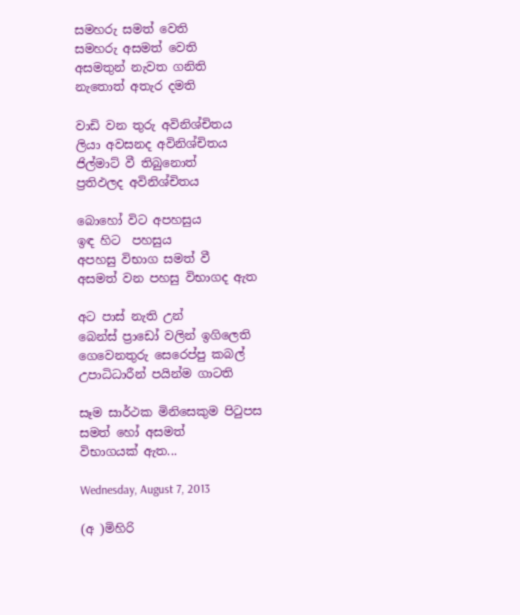සමහරු සමත් වෙති
සමහරු අසමත් වෙති
අසමතුන් නැවත ගනිති
නැතොත් අතැර දමති

වාඩි වන තුරු අවිනිශ්චිතය
ලියා අවසනද අවිනිශ්චිතය
ජිල්මාට් වී තිබුනොත්
ප්‍රතිඵලද අවිනිශ්චිතය

බොහෝ විට අපහසුය
ඉඳ හිට  පහසුය
අපහසු විභාග සමත් වී
අසමත් වන පහසු විභාගද ඇත

අට පාස් නැති උන්
බෙන්ස් ප්‍රාඩෝ වලින් ඉගිලෙති
ගෙවෙනතුරු සෙරෙප්පු කබල්
උපාධිධාරීන් පයින්ම ගාටති

සෑම සාර්ථක මිනිසෙකුම පිටුපස
සමත් හෝ අසමත්
විභාගයක් ඇත...

Wednesday, August 7, 2013

(අ )මිහිරි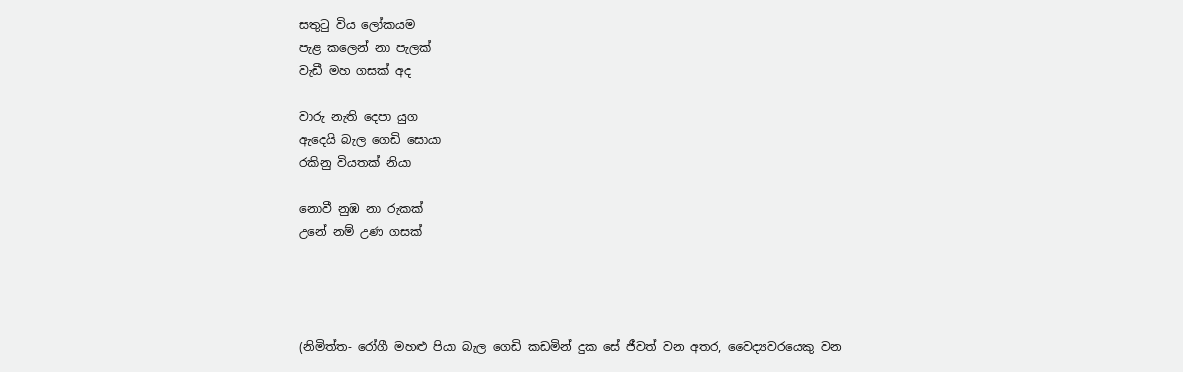සතුටු විය ලෝකයම
පැළ කලෙන් නා පැලක්
වැඩී මහ ගසක් අද

වාරු නැති දෙපා යුග
ඇදෙයි බැල ගෙඩි සොයා
රකිනු වියතක් නියා

නොවී නුඹ නා රුකක්
උනේ නම් උණ ගසක්




(නිමිත්ත- රෝගී මහළු පියා බැල ගෙඩි කඩමින් දුක සේ ජීවත් වන අතර, වෛද්‍යවරයෙකු වන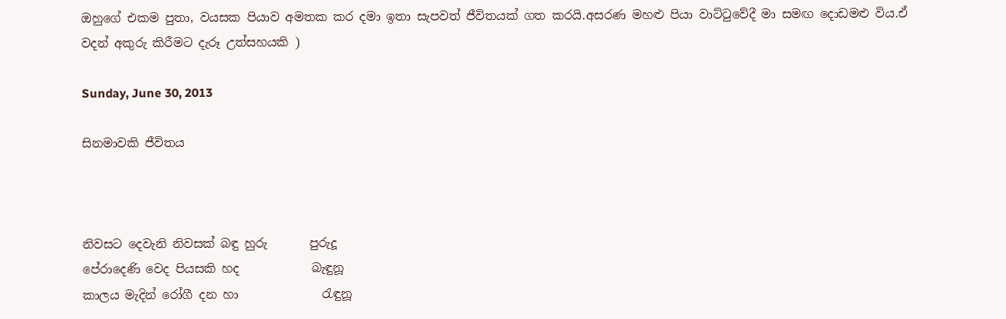ඔහුගේ එකම පුතා, වයසක පියාව අමතක කර දමා ඉතා සැපවත් ජීවිතයක් ගත කරයි.අසරණ මහළු පියා වාට්ටුවේදී මා සමඟ දොඩමළු විය.ඒ වදන් අකුරු කිරීමට දැරූ උත්සහයකි )

Sunday, June 30, 2013

සිනමාවකි ජීවිතය



නිවසට දෙවැනි නිවසක් බඳු හුරු       පුරුදූ
පේරාදෙණි වෙද පියසකි හද            බැඳුනූ
කාලය මැදින් රෝගී දන හා              රැඳුනූ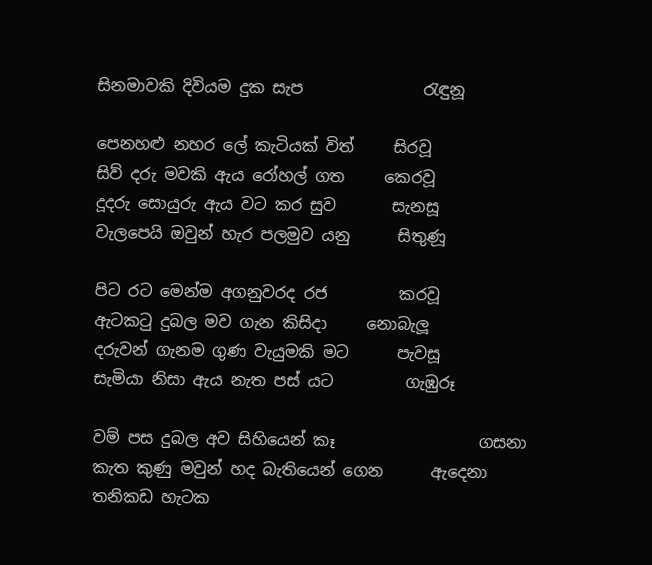සිනමාවකි දිවියම දුක සැප               රැඳුනූ

පෙනහළු නහර ලේ කැටියක් විත්     සිරවූ
සිව් දරු මවකි ඇය රෝහල් ගත     කෙරවූ
දූදරු සොයුරු ඇය වට කර සුව       සැනසූ
වැලපෙයි ඔවුන් හැර පලමුව යනු      සිතුණූ

පිට රට මෙන්ම අගනුවරද රජ         කරවූ
ඇටකටු දුබල මව ගැන කිසිදා     නොබැලූ
දරුවන් ගැනම ගුණ වැයුමකි මට      පැවසූ
සැමියා නිසා ඇය නැත පස් යට         ගැඹුරූ

වම් පස දුබල අව සිහියෙන් කෑ                  ගසනා
කැත කුණු මවුන් හද බැතියෙන් ගෙන      ඇදෙනා
තනිකඩ හැටක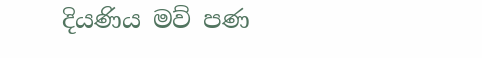දියණිය මව් පණ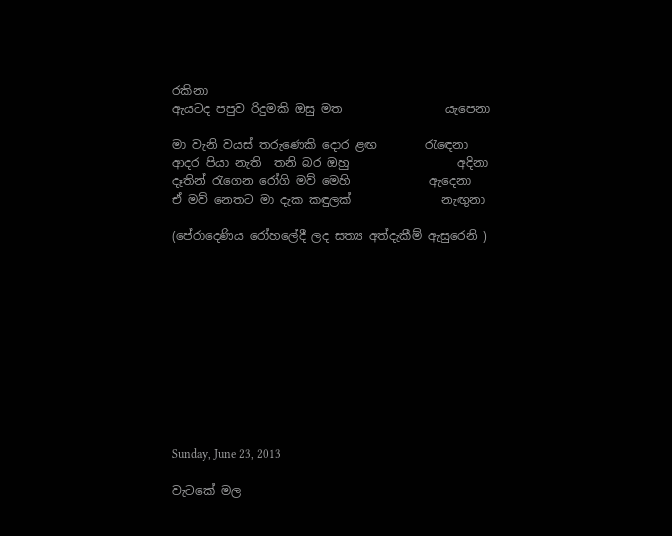රකිනා
ඇයටද පපුව රිදුමකි ඔසු මත                 යැපෙනා

මා වැනි වයස් තරුණෙකි දොර ළඟ        රැඳෙනා
ආදර පියා නැති  තනි බර ඔහු                  අදිනා
දෑතින් රැගෙන රෝගි මව් මෙහි             ඇදෙනා
ඒ මව් නෙතට මා දැක කඳුලක්               නැඟුනා

(පේරාදෙණිය රෝහලේදී ලද සත්‍ය අත්දැකීම් ඇසුරෙනි )











Sunday, June 23, 2013

වැටකේ මල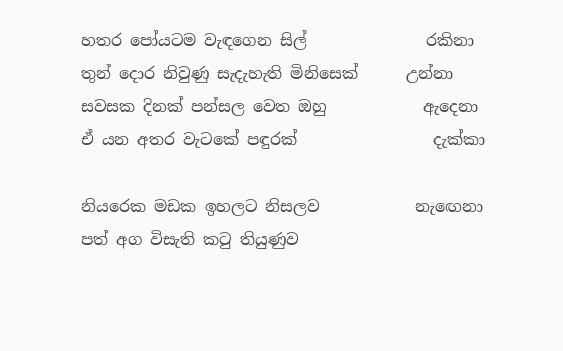හතර පෝයටම වැඳගෙන සිල්               රකිනා
තුන් දොර නිවුණු සැදැහැති මිනිසෙක්      උන්නා
සවසක දිනක් පන්සල වෙත ඔහු            ඇදෙනා
ඒ යන අතර වැටකේ පඳුරක්                 දැක්කා

නියරෙක මඩක ඉහලට නිසලව            නැඟෙනා
පත් අග විසැති කටු තියුණුව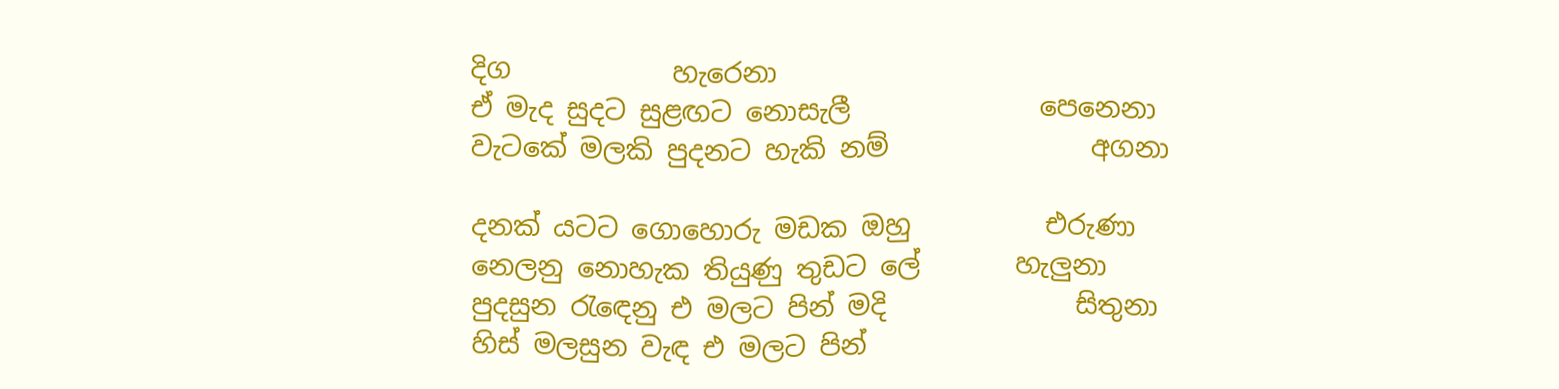දිග            හැරෙනා
ඒ මැද සුදට සුළඟට නොසැලී              පෙනෙනා
වැටකේ මලකි පුදනට හැකි නම්               අගනා

දනක් යටට ගොහොරු මඩක ඔහු          එරුණා
නෙලනු නොහැක තියුණු තුඩට ලේ       හැලුනා
පුදසුන රැඳෙනු එ මලට පින් මදි              සිතුනා
හිස් මලසුන වැඳ එ මලට පින්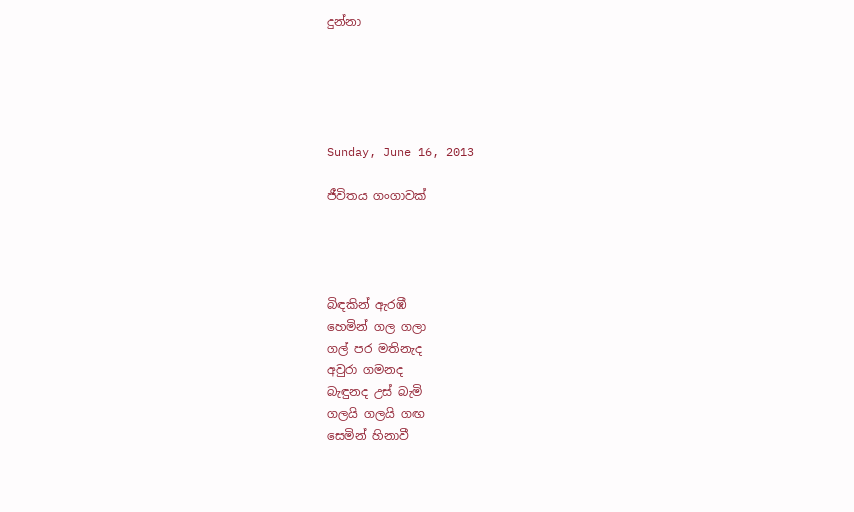දුන්නා





Sunday, June 16, 2013

ජීවිතය ගංගාවක්




බිඳකින් ඇරඹී
හෙමින් ගල ගලා
ගල් පර මතිනැද
අවුරා ගමනද
බැඳුනද උස් බැමි
ගලයි ගලයි ගඟ
සෙමින් හිනාවී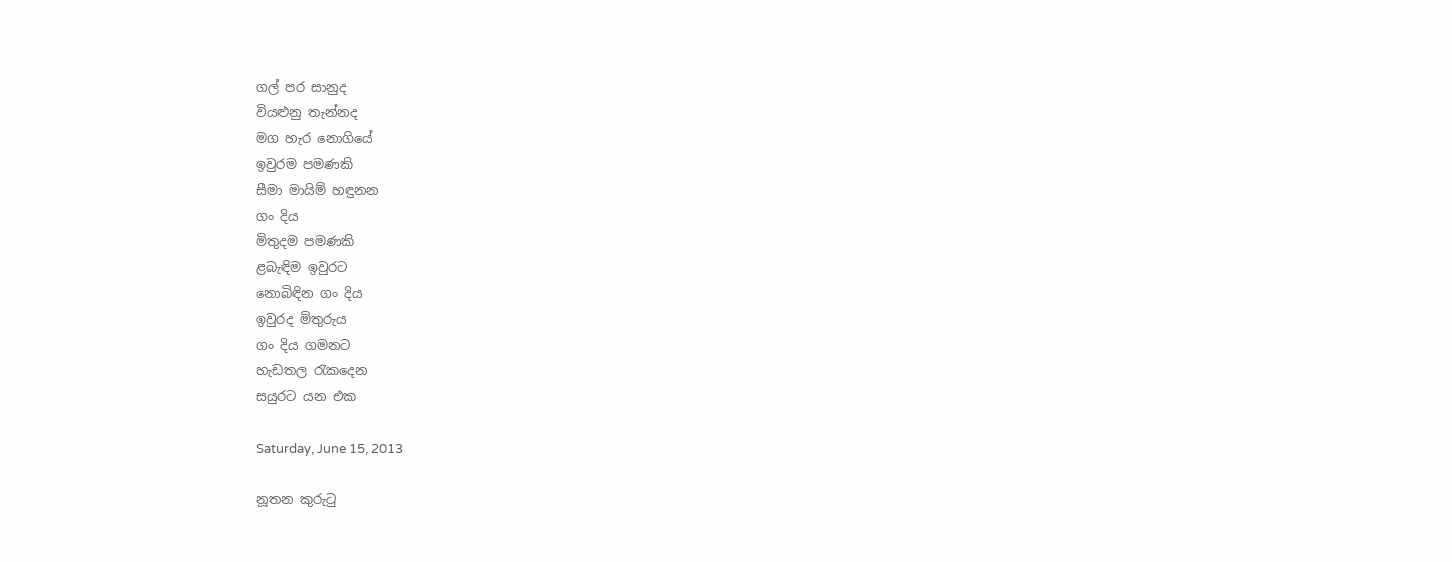ගල් පර සානුද
වියළුනු තැන්නද
මග හැර නොගියේ
ඉවුරම පමණකි
සීමා මායිම් හඳුනන
ගං දිය
මිතුදම පමණකි
ළබැඳිම ඉවුරට
නොබිඳින ගං දිය
ඉවුරද මිතුරුය
ගං දිය ගමනට
හැඩතල රැකදෙන
සයුරට යන එක

Saturday, June 15, 2013

නූතන කුරුටු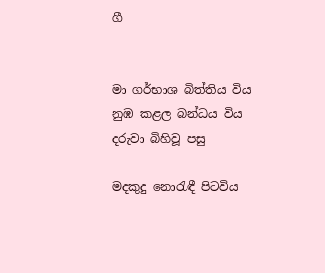ගී


මා ගර්භාශ බිත්තිය විය
නුඹ කළල බන්ධය විය
දරුවා බිහිවූ පසු

මදකුදු නොරැඳී පිටවිය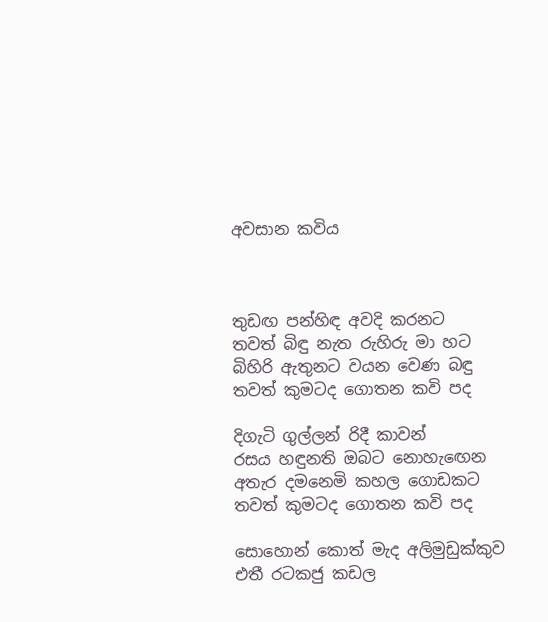අවසාන කවිය



තුඩඟ පන්හිඳ අවදි කරනට
තවත් බිඳු නැත රුහිරු මා හට
බිහිරි ඇතුනට වයන වෙණ බඳු
තවත් කුමටද ගොතන කවි පද

දිගැටි ගුල්ලන් රිදී කාවන්
රසය හඳුනති ඔබට නොහැඟෙන
අතැර දමනෙමි කහල ගොඩකට
තවත් කුමටද ගොතන කවි පද

සොහොන් කොත් මැද අලිමුඩුක්කුව
එතී රටකජු කඩල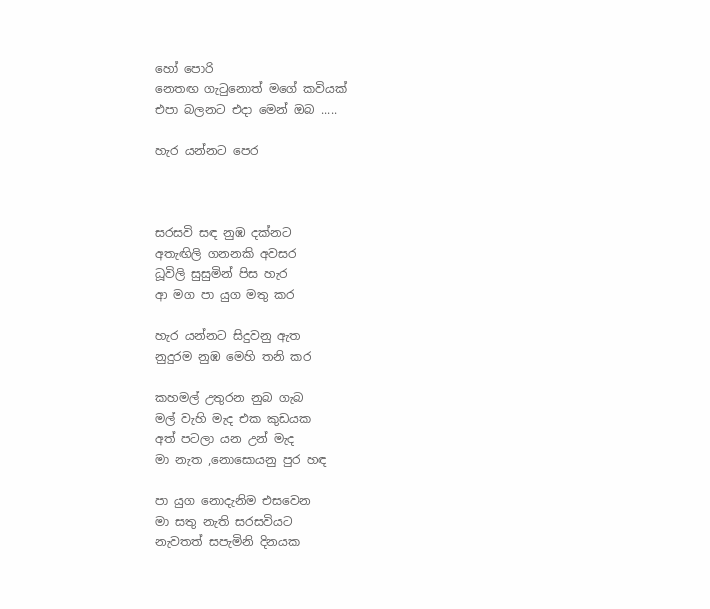හෝ පොරි
නෙතඟ ගැටුනොත් මගේ කවියක්
එපා බලනට එදා මෙන් ඔබ .....

හැර යන්නට පෙර



සරසවි සඳ නුඹ දක්නට
අතැඟිලි ගනනකි අවසර
ධූවිලි සුසුමින් පිස හැර
ආ මග පා යුග මතු කර

හැර යන්නට සිදුවනු ඇත
නුදුරම නුඹ මෙහි තනි කර

කහමල් උතුරන නුබ ගැබ
මල් වැහි මැද එක කුඩයක
අත් පටලා යන උන් මැද
මා නැත ,නොසොයනු පුර හඳ

පා යුග නොදැනිම එසවෙන
මා සතු නැති සරසවියට
නැවතත් සපැමිනි දිනයක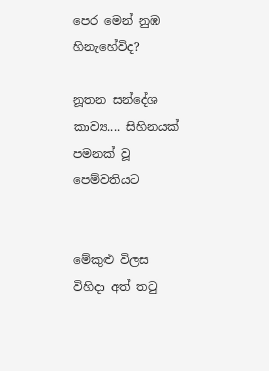පෙර මෙන් නුඹ හිනැහේවිද?

නූතන සන්දේශ කාව්‍ය.... සිහිනයක් පමනක් වූ පෙම්වතියට


මේකුළු විලස විහිදා අත් තටු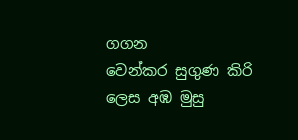ගගන
වෙන්කර සුගුණ කිරි ලෙස අඹ මුසු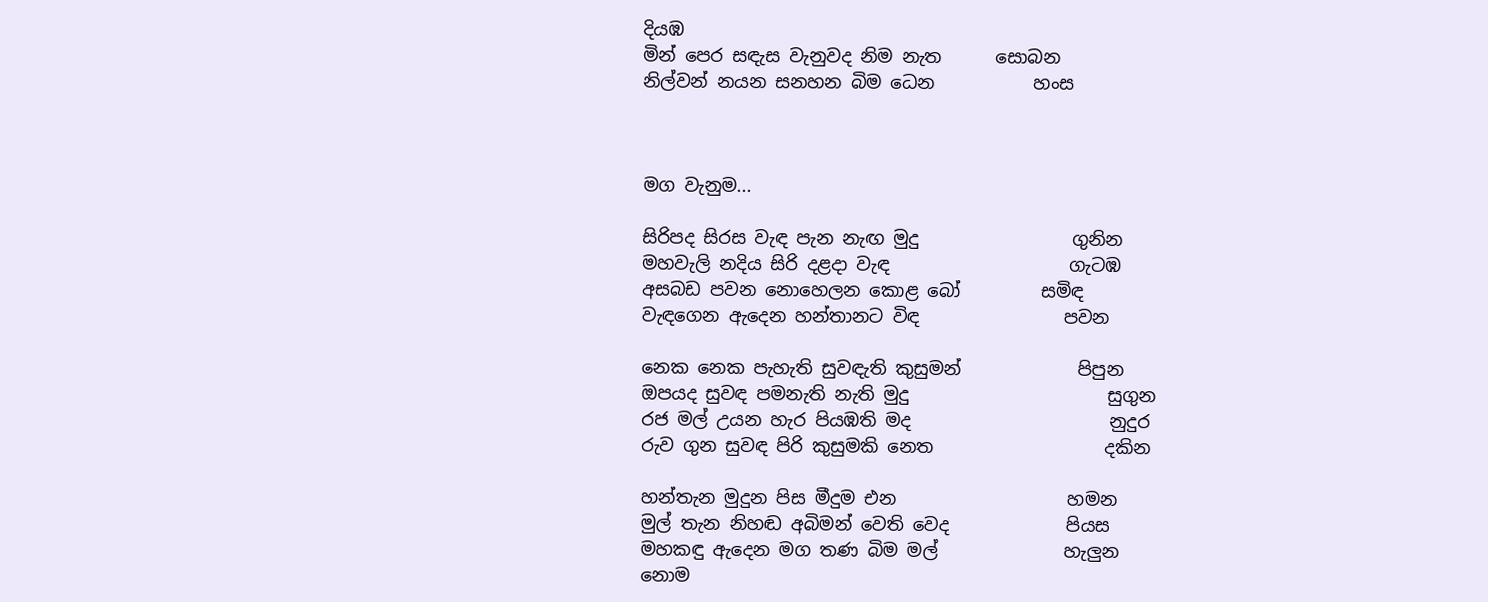දියඹ
මින් පෙර සඳැස වැනුවද නිම නැත      සොබන
නිල්වන් නයන සනහන බිම ධෙන           හංස



මග වැනුම...

සිරිපද සිරස වැඳ පැන නැඟ මුදු                 ගුනින
මහවැලි නදිය සිරි දළදා වැඳ                    ගැටඹ
අසබඩ පවන නොහෙලන කොළ බෝ         සමිඳ
වැඳගෙන ඇදෙන හන්තානට විඳ                පවන

නෙක නෙක පැහැති සුවඳැති කුසුමන්             පිපුන
ඔපයද සුවඳ පමනැති නැති මුදු                      සුගුන
රජ මල් උයන හැර පියඹති මද                      නුදුර
රුව ගුන සුවඳ පිරි කුසුමකි නෙත                   දකින

හන්තැන මුදුන පිස මීදුම එන                   හමන
මුල් තැන නිහඬ අබිමන් වෙති වෙද             පියස
මහකඳු ඇදෙන මග තණ බිම මල්              හැලුන
නොම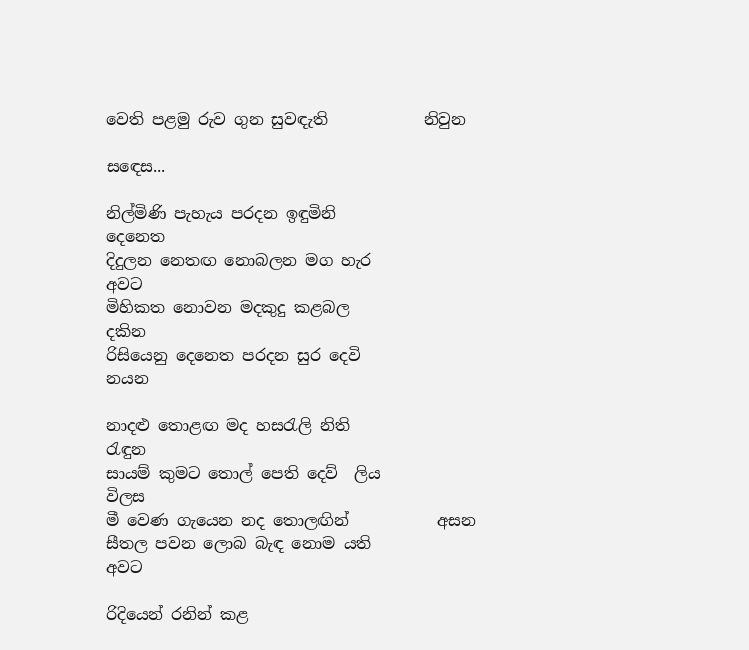වෙති පළමු රුව ගුන සුවඳැති            නිවුන

සඳෙස...

නිල්මිණි පැහැය පරදන ඉඳුමිනි            දෙනෙත
දිදුලන නෙතඟ නොබලන මග හැර            අවට
මිහිකත නොවන මදකුදු කළබල                දකින
රිසියෙනු දෙනෙත පරදන සුර දෙවි             නයන

නාදළු තොළඟ මද හසරැලි නිති               රැඳුන
සායම් කුමට තොල් පෙති දෙව්  ලිය         විලස
මී වෙණ ගැයෙන නද තොලඟින්           අසන
සීතල පවන ලොබ බැඳ නොම යති            අවට

රිදියෙන් රනින් කළ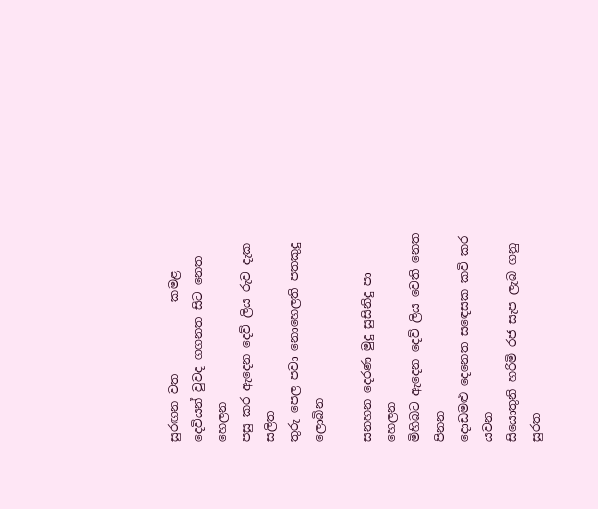සුරඟන වත            කමළ
දෙවියන් වුවද ගගනත සිට නෙත           හෙලන
පසු කර ඇදෙන දෙව් ලිය රුව දැක            සලිත
තුරු පෙල පවා නොහෙලති පතකුදු          ලොබින

සනහන දෙරණ මුදු සුසිනිදු පා              හෙලන
මිහිබට ඇදෙන දෙව් ලිය වෙති නෙත       පිනන
දොඩමළු දෙනෙත සඳෙසක කවි කර       යවන
සියොතුනි හරිමි රජ සැප ලැබ ගනු          සුරත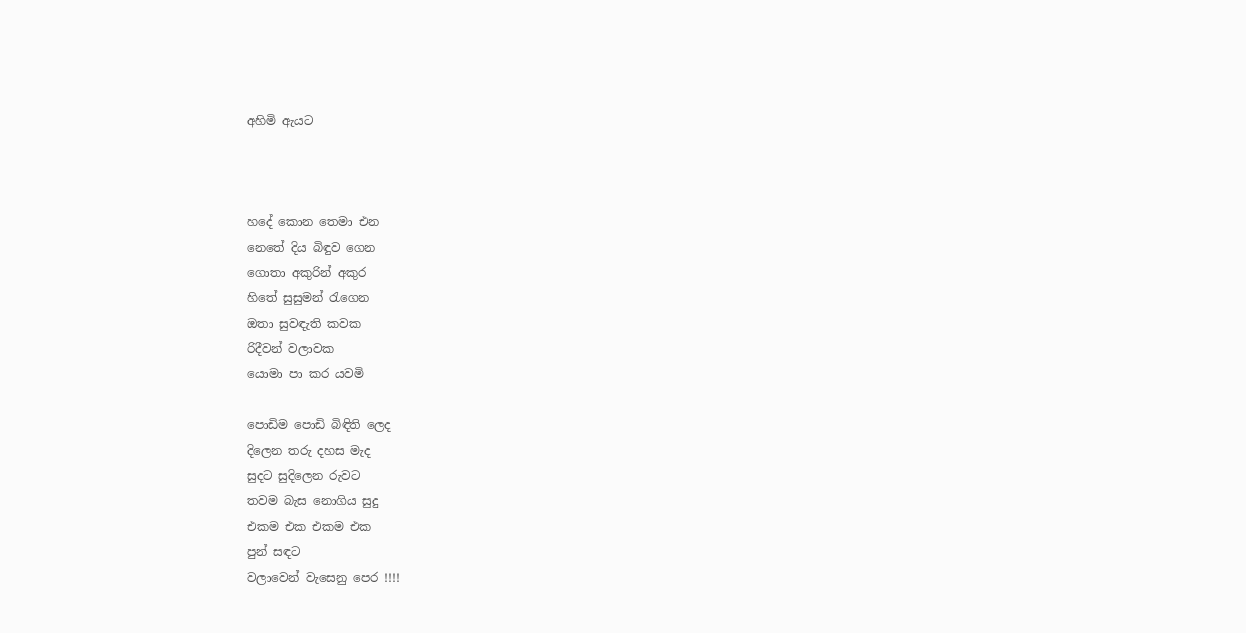අහිමි ඇයට



හදේ කොන තෙමා එන
නෙතේ දිය බිඳුව ගෙන
ගොතා අකුරින් අකුර
හිතේ සුසුමන් රැගෙන
ඔතා සුවඳැති කවක
රිදීවන් වලාවක
යොමා පා කර යවමි

පොඩිම පොඩි බිඳිති ලෙද
දිලෙන තරු දහස මැද
සුදට සුදිලෙන රුවට
තවම බැස නොගිය සුදු
එකම එක එකම එක
පුන් සඳට
වලාවෙන් වැසෙනු පෙර !!!!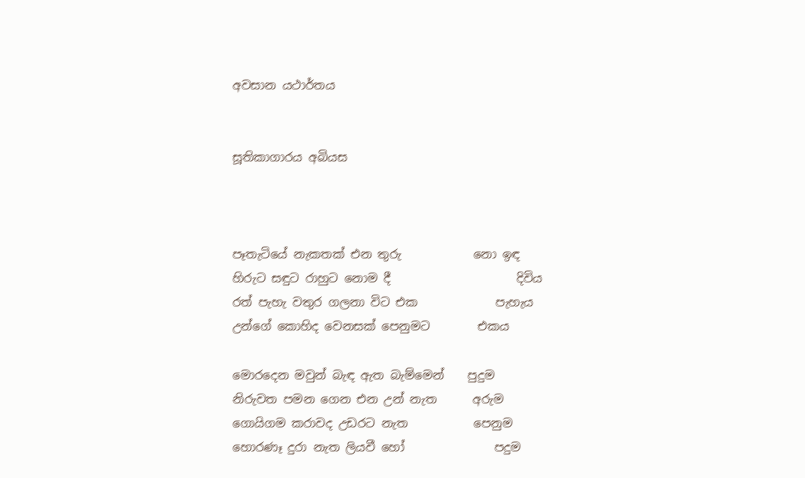අවසාන යථාර්තය


සූතිකාගාරය අබියස



පෑතැටියේ නැකතක් එන තුරු            නො ඉඳ
හිරුට සඳුට රාහුට නොම දී                     දිවිය
රත් පැහැ වතුර ගලනා විට එක             පැහැය
උන්ගේ කොහිද වෙනසක් පෙනුමට        එකය

මොරදෙන මවුන් බැඳ ඇත බැම්මෙන්    පුදුම
නිරුවත පමන ගෙන එන උන් නැත      අරුම
ගොයිගම කරාවද උඩරට නැත           පෙනුම
හොරණෑ දුරා නැත ලියවී හෝ               පදුම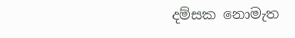දම්සක නොමැත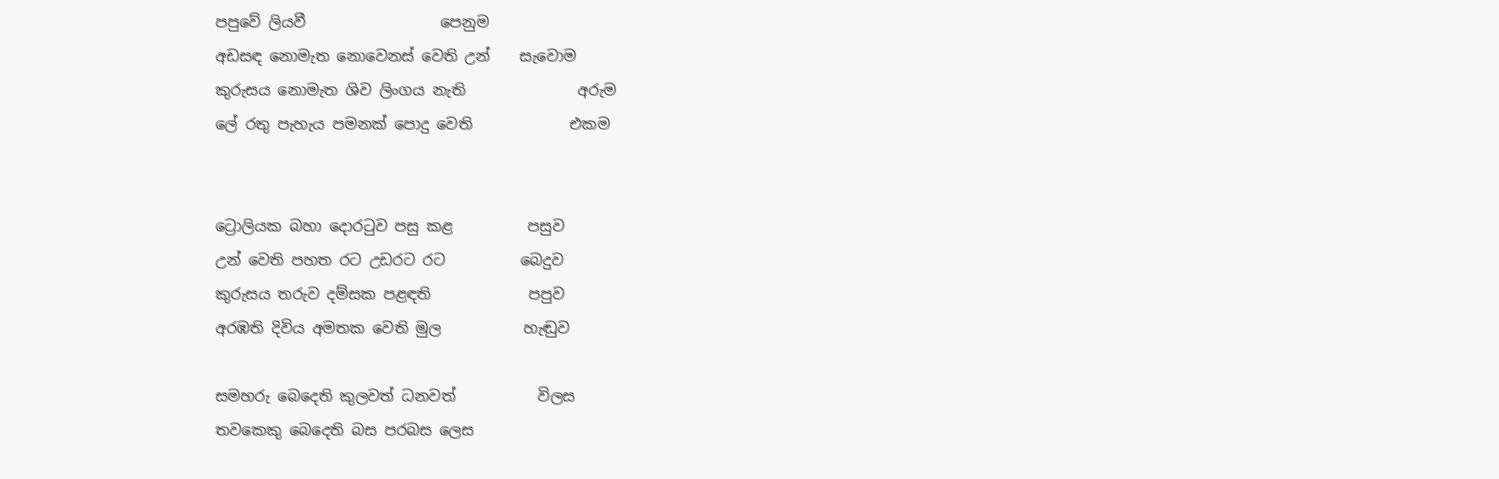පපුවේ ලියවී                  පෙනුම
අඩසඳ නොමැත නොවෙනස් වෙති උන්    සැවොම
කුරුසය නොමැත ශිව ලිංගය නැති               අරුම
ලේ රතු පැහැය පමනක් පොදු වෙති             එකම


ට්‍රොලියක බහා දොරටුව පසු කළ          පසුව
උන් වෙති පහත රට උඩරට රට          බෙදුව
කුරුසය තරුව දම්සක පළඳති             පපුව
අරඹති දිවිය අමතක වෙති මුල           හැඬුව

සමහරු බෙදෙති කුලවත් ධනවත්           විලස
තවකෙකු බෙදෙති බස පරබස ලෙස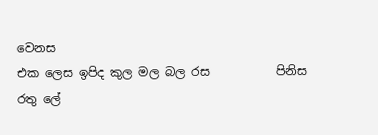වෙනස
එක ලෙස ඉපිද කුල මල බල රස           පිනිස
රතු ලේ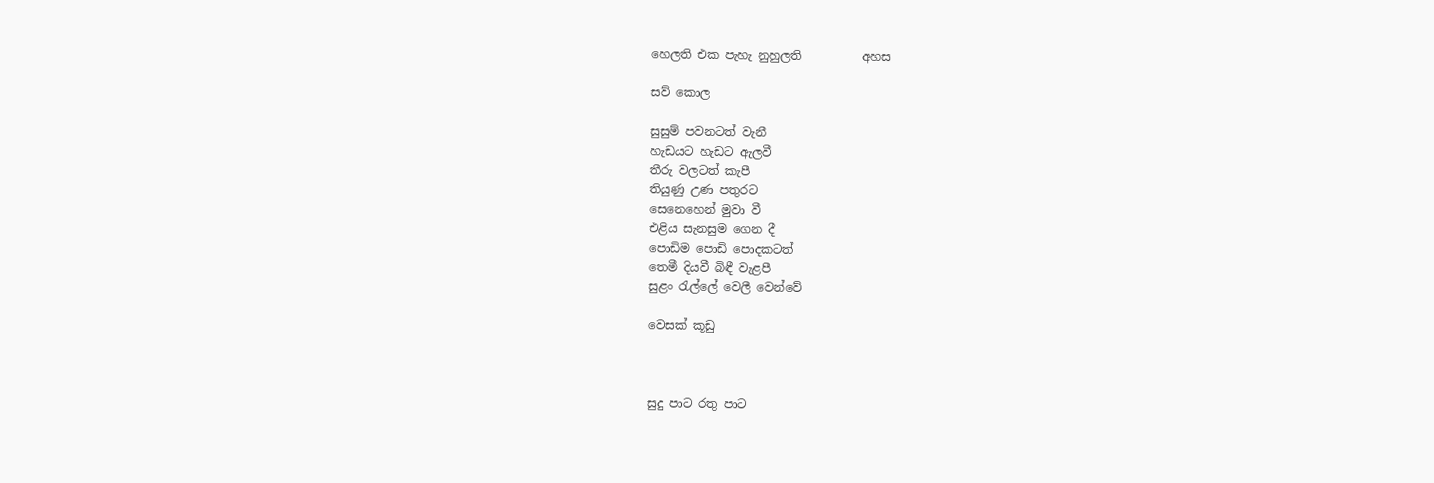හෙලති එක පැහැ නුහුලති          අහස

සව් කොල

සුසුම් පවනටත් වැනී
හැඩයට හැඩට ඇලවී
තීරු වලටත් කැපී
තියුණු උණ පතුරට
සෙනෙහෙන් මුවා වී
එළිය සැනසුම ගෙන දී
පොඩිම පොඩි පොදකටත්
තෙමී දියවී බිඳී වැළපී
සුළං රැල්ලේ වෙලී වෙන්වේ

වෙසක් කූඩු



සුදු පාට රතු පාට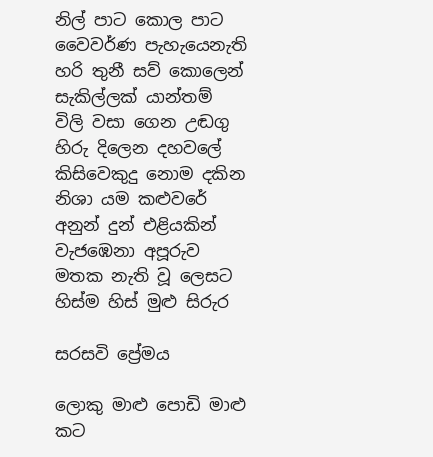නිල් පාට කොල පාට
වෛවර්ණ පැහැයෙනැති
හරි තුනී සව් කොලෙන්
සැකිල්ලක් යාන්තම්
විලි වසා ගෙන උඬගු
හිරු දිලෙන දහවලේ
කිසිවෙකුදු නොම දකින
නිශා යම කළුවරේ
අනුන් දුන් එළියකින්
වැජඹෙනා අපූරුව
මතක නැති වූ ලෙසට
හිස්ම හිස් මුළු සිරුර

සරසවි ප්‍රේමය

ලොකු මාළු පොඩි මාළු
කට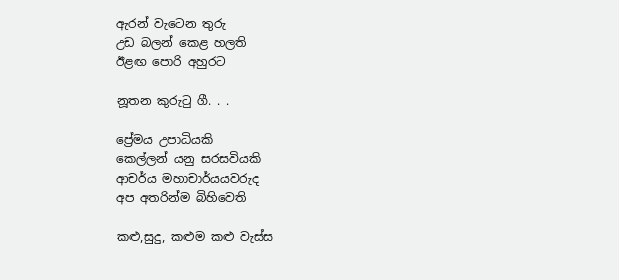ඇරන් වැටෙන තුරු
උඩ බලන් කෙළ හලති
ඊළඟ පොරි අහුරට

නූතන කුරුටු ගී. . .

ප්‍රේමය උපාධියකි
කෙල්ලන් යනු සරසවියකි
ආචර්ය මහාචාර්යයවරුද
අප අතරින්ම බිහිවෙති

කළු,සුදු, කළුම කළු වැස්ස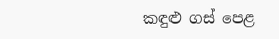කඳුළු ගස් පෙළ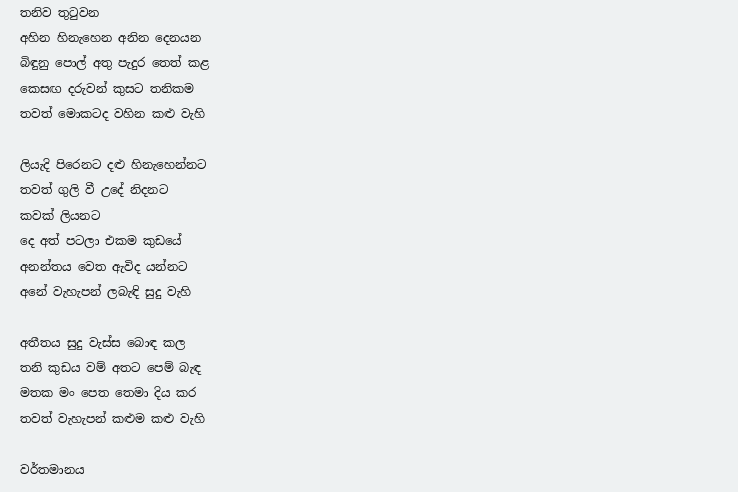තනිව තුටුවන
අහින හිනැහෙන අනින දෙනයන
බිඳුනු පොල් අතු පැදුර තෙත් කළ
කෙසඟ දරුවන් කුසට තනිකම
තවත් මොකටද වහින කළු වැහි

ලියැදි පිරෙනට දළු හිනැහෙන්නට
තවත් ගුලි වී උදේ නිදනට
කවක් ලියනට
දෙ අත් පටලා එකම කුඩයේ
අනන්තය වෙත ඇවිද යන්නට
අනේ වැහැපන් ලබැඳි සුදු වැහි

අතීතය සුදු වැස්ස බොඳ කල
තනි කුඩය වම් අතට පෙම් බැඳ
මතක මං පෙත තෙමා දිය කර
තවත් වැහැපන් කළුම කළු වැහි

වර්තමානය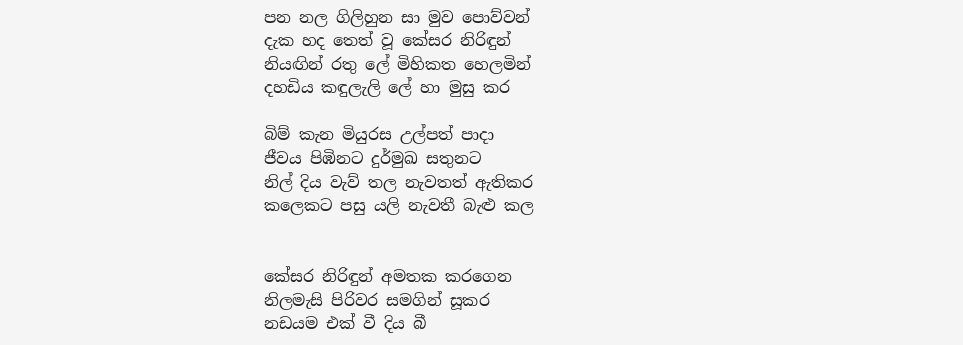පන නල ගිලිහුන සා මුව පොව්වන්
දැක හද තෙත් වූ කේසර නිරිඳුන්
නියඟින් රතු ලේ මිහිකත හෙලමින්
දහඩිය කඳුලැලි ලේ හා මුසු කර

බිම් කැන මියුරස උල්පත් පාදා
ජීවය පිඹිනට දුර්මුඛ සතුනට
නිල් දිය වැව් තල නැවතත් ඇතිකර
කලෙකට පසු යලි නැවතී බැළු කල


කේසර නිරිඳුන් අමතක කරගෙන
නිලමැසි පිරිවර සමගින් සූකර
නඩයම එක් වී දිය බී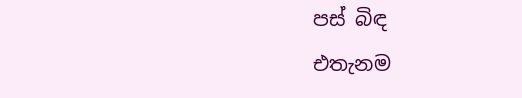පස් බිඳ
එතැනම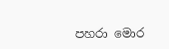පහරා මොර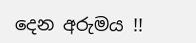දෙන අරුමය !!